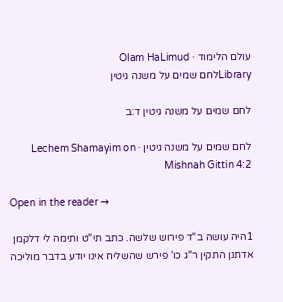עולם הלימוד · Olam HaLimud
Libraryלחם שמים על משנה גיטין

לחם שמים על משנה גיטין ד:ב

לחם שמים על משנה גיטין · Lechem Shamayim on Mishnah Gittin 4:2

Open in the reader →

1היה עושה ב"ד פירוש שלשה. כתב תי"ט ותימה לי דלקמן אדתנן התקין ר"ג כו' פירש שהשליח אינו יודע בדבר מוליכה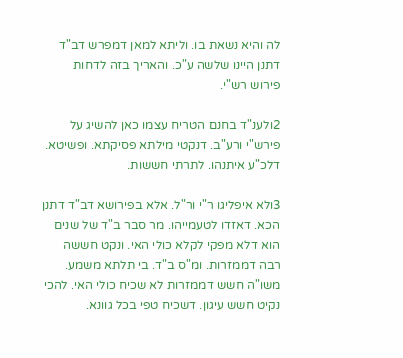לה והיא נשאת בו. וליתא למאן דמפרש דב"ד דתנן היינו שלשה ע"כ. והאריך בזה לדחות פירוש רש"י.

2ולענ"ד בחנם הטריח עצמו כאן להשיג על פירש"י ורע"ב. דנקטי מילתא פסיקתא. ופשיטא. דלכ"ע איתנהו. לתרתי חששות.

3ולא איפליגו ר"י ור"ל. אלא בפירושא דב"ד דתנן הכא. דאזדו לטעמייהו. מר סבר ב"ד של שנים הוא דלא מפקי לקלא כולי האי. ונקט חששה רבה דממזרות. ומ"ס ב"ד. בי תלתא משמע. משו"ה חשש דממזרות לא שכיח כולי האי. להכי נקיט חשש עיגון. דשכיח טפי בכל גוונא.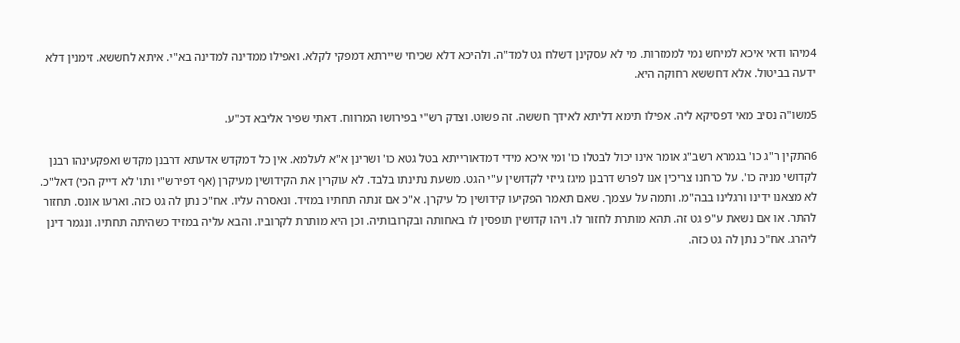4מיהו ודאי איכא למיחש נמי לממזרות. מי לא עסקינן דשלח גט למד"ה. ולהיכא דלא שכיחי שיירתא דמפקי לקלא. ואפילו ממדינה למדינה בא"י. איתא לחששא. זימנין דלא ידעה בביטול. אלא דחששא רחוקה היא.

5משו"ה נסיב מאי דפסיקא ליה. אפילו תימא דליתא לאידך חששה. זה פשוט. וצדק רש"י בפירושו המרווח. דאתי שפיר אליבא דכ"ע.

6התקין ר"ג כו' בגמרא רשב"ג אומר אינו יכול לבטלו כו' ומי איכא מידי דמדאורייתא בטל גטא כו' ושרינן א"א לעלמא. אין כל דמקדש אדעתא דרבנן מקדש ואפקעינהו רבנן לקדושי מניה כו'. על כרחנו צריכין אנו לפרש דרבנן מיגז גייזי לקדושין ע"י הגט. משעת נתינתו בלבד. לא עוקרין את הקידושין מעיקרן (אף דפירש"י ותו' לא דייק הכי) דאל"כ. לא מצאנו ידינו ורגלינו בבה"מ. ותמה על עצמך. שאם תאמר הפקיעו קידושין כל עיקרן. א"כ אם זנתה תחתיו במזיד. ונאסרה עליו. אח"כ נתן לה גט כזה. וארעו אונס. תחזור להתר. או אם נשאת ע"פ גט זה. תהא מותרת לחזור לו. ויהו קדושין תופסין לו באחותה ובקרובותיה. וכן היא מותרת לקרוביו. והבא עליה במזיד כשהיתה תחתיו. ונגמר דינן ליהרג. אח"כ נתן לה גט כזה.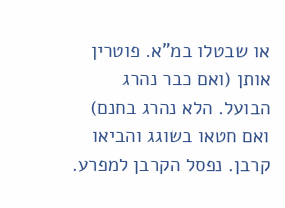או שבטלו במ"א. פוטרין אותן (ואם כבר נהרג הבועל. הלא נהרג בחנם) ואם חטאו בשוגג והביאו קרבן. נפסל הקרבן למפרע.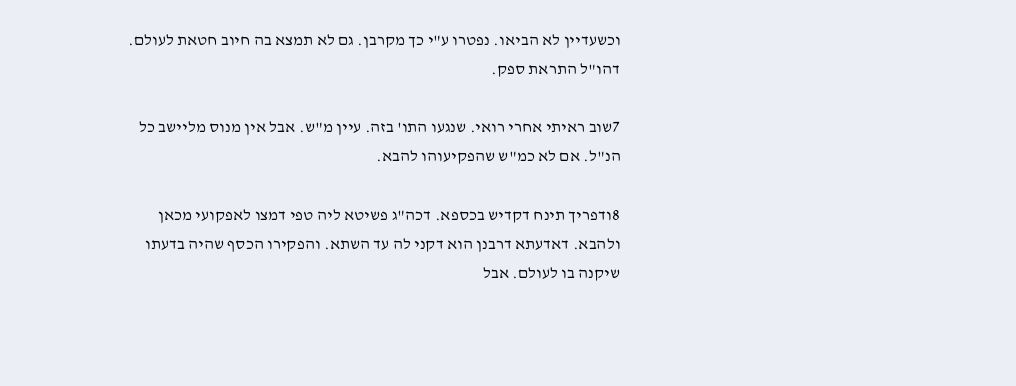וכשעדיין לא הביאו. נפטרו ע"י כך מקרבן. גם לא תמצא בה חיוב חטאת לעולם. דהו"ל התראת ספק.

7שוב ראיתי אחרי רואי. שנגעו התו' בזה. עיין מ"ש. אבל אין מנוס מליישב כל הנ"ל. אם לא כמ"ש שהפקיעוהו להבא.

8ודפריך תינח דקדיש בכספא. דכה"ג פשיטא ליה טפי דמצו לאפקועי מכאן ולהבא. דאדעתא דרבנן הוא דקני לה עד השתא. והפקירו הכסף שהיה בדעתו שיקנה בו לעולם. אבל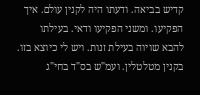קדיש בביאה. ודעתו היה לקנין עולם. איך הפקיעו. ומשני הפקיעו ודאי. בעילתו להבא שויוה בעילת זנות. ויש לי כיוצא בזו. בקנין מטלטלין. ועמ"ש בס"ד בחי"ג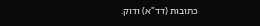כתובות (דד"א) ודוק.